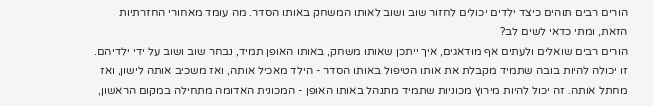הורים רבים תוהים כיצד ילדים יכולים לחזור שוב ושוב לאותו המשחק באותו הסדר. מה עומד מאחורי החזרתיות הזאת, ומתי כדאי לשים לב?
הורים רבים שואלים ולעתים אף מודאגים, איך ייתכן שאותו משחק, באותו האופן תמיד, נבחר שוב ושוב על ידי ילדיהם. זו יכולה להיות בובה שתמיד מקבלת את אותו הטיפול באותו הסדר - הילד מאכיל אותה, ואז משכיב אותה לישון, ואז מחתל אותה. זה יכול להיות מירוץ מכוניות שתמיד מתנהל באותו האופן - המכונית האדומה מתחילה במקום הראשון,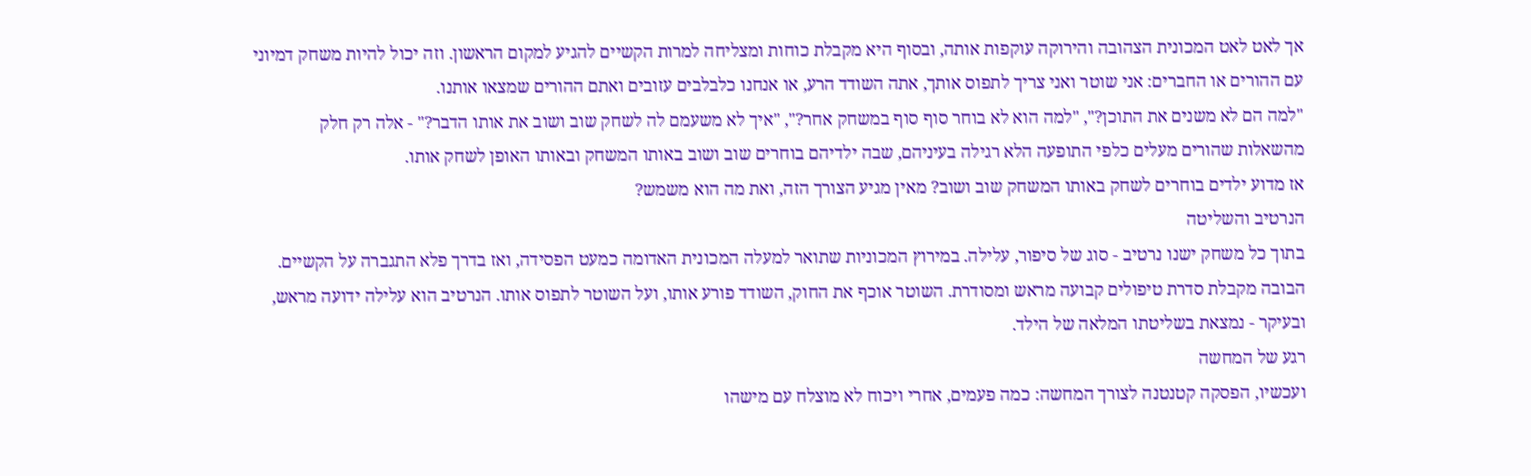אך לאט לאט המכונית הצהובה והירוקה עוקפות אותה, ובסוף היא מקבלת כוחות ומצליחה למרות הקשיים להגיע למקום הראשון. וזה יכול להיות משחק דמיוני עם ההורים או החברים: אני שוטר ואני צריך לתפוס אותך, אתה השודד הרע, או אנחנו כלבלבים עזובים ואתם ההורים שמצאו אותנו.
"למה הם לא משנים את התוכן?", "למה הוא לא בוחר סוף סוף במשחק אחר?", "איך לא משעמם לה לשחק שוב ושוב את אותו הדבר?" - אלה רק חלק מהשאלות שהורים מעלים כלפי התופעה הלא רגילה בעיניהם, שבה ילדיהם בוחרים שוב ושוב באותו המשחק ובאותו האופן לשחק אותו.
אז מדוע ילדים בוחרים לשחק באותו המשחק שוב ושוב? מאין מגיע הצורך הזה, ואת מה הוא משמש?
הנרטיב והשליטה
בתוך כל משחק ישנו נרטיב - סוג של סיפור, עלילה. במירוץ המכוניות שתואר למעלה המכונית האדומה כמעט הפסידה, ואז בדרך פלא התגברה על הקשיים. הבובה מקבלת סדרת טיפולים קבועה מראש ומסודרת. השוטר אוכף את החוק, השודד פורע אותו, ועל השוטר לתפוס אותו. הנרטיב הוא עלילה ידועה מראש, ובעיקר - נמצאת בשליטתו המלאה של הילד.
רגע של המחשה
ועכשיו, הפסקה קטנטנה לצורך המחשה: כמה פעמים, אחרי ויכוח לא מוצלח עם מישהו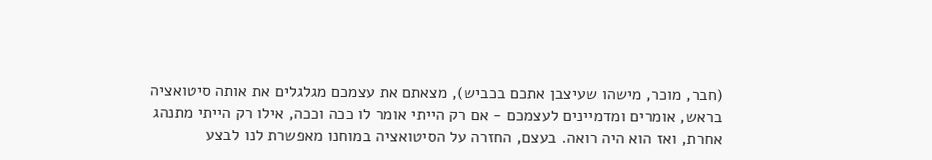(חבר, מוכר, מישהו שעיצבן אתכם בכביש), מצאתם את עצמכם מגלגלים את אותה סיטואציה בראש, אומרים ומדמיינים לעצמכם - אם רק הייתי אומר לו ככה וככה, אילו רק הייתי מתנהג אחרת, ואז הוא היה רואה. בעצם, החזרה על הסיטואציה במוחנו מאפשרת לנו לבצע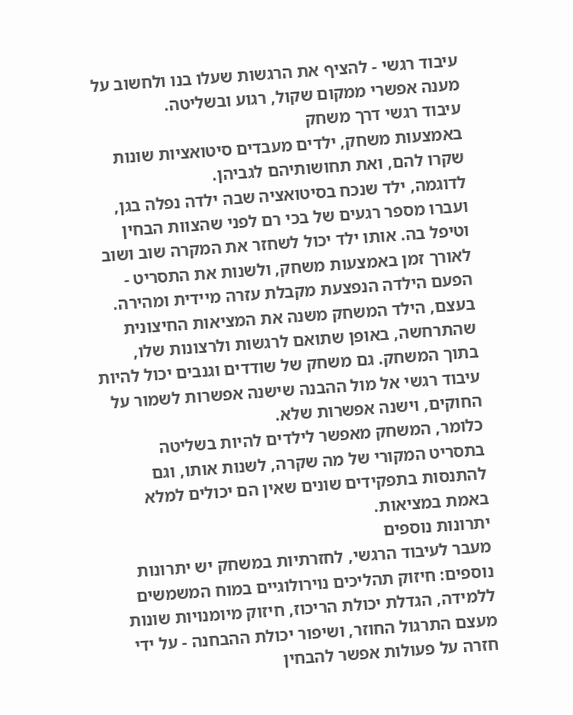עיבוד רגשי - להציף את הרגשות שעלו בנו ולחשוב על מענה אפשרי ממקום שקול, רגוע ובשליטה.
עיבוד רגשי דרך משחק
באמצעות משחק, ילדים מעבדים סיטואציות שונות שקרו להם, ואת תחושותיהם לגביהן.
לדוגמה, ילד שנכח בסיטואציה שבה ילדה נפלה בגן, ועברו מספר רגעים של בכי רם לפני שהצוות הבחין וטיפל בה. אותו ילד יכול לשחזר את המקרה שוב ושוב לאורך זמן באמצעות משחק, ולשנות את התסריט - הפעם הילדה הנפצעת מקבלת עזרה מיידית ומהירה. בעצם, הילד המשחק משנה את המציאות החיצונית שהתרחשה, באופן שתואם לרגשות ולרצונות שלו, בתוך המשחק. גם משחק של שודדים וגנבים יכול להיות עיבוד רגשי אל מול ההבנה שישנה אפשרות לשמור על החוקים, וישנה אפשרות שלא.
כלומר, המשחק מאפשר לילדים להיות בשליטה בתסריט המקורי של מה שקרה, לשנות אותו, וגם להתנסות בתפקידים שונים שאין הם יכולים למלא באמת במציאות.
יתרונות נוספים
מעבר לעיבוד הרגשי, לחזרתיות במשחק יש יתרונות נוספים: חיזוק תהליכים נוירולוגיים במוח המשמשים ללמידה, הגדלת יכולת הריכוז, חיזוק מיומנויות שונות מעצם התרגול החוזר, ושיפור יכולת ההבחנה - על ידי חזרה על פעולות אפשר להבחין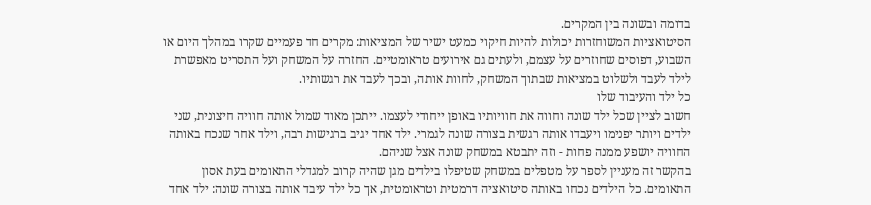בדומה ובשונה בין המקרים.
הסיטואציות המשוחזרות יכולות להיות חיקוי כמעט ישיר של המציאות: מקרים חד פעמיים שקרו במהלך היום או השבוע, דפוסים שחוזרים על עצמם, ולעתים גם אירועים טראומטיים. החזרה על המשחק ועל התסריט מאפשרת לילד לעבד ולשלוט במציאות שבתוך המשחק, לחוות אותה, ובכך לעבד את רגשותיו.
כל ילד והעיבוד שלו
חשוב לציין שכל ילד שונה וחווה את חוויותיו באופן ייחודי לעצמו. ייתכן מאוד שמול אותה חוויה חיצונית, שני ילדים ויותר יפנימו ויעבדו אותה רגשית בצורה שונה לגמרי. ילד אחד יגיב ברגישות רבה, וילד אחר שנכח באותה החוויה יושפע ממנה פחות - וזה יתבטא במשחק שונה אצל שניהם.
בהקשר זה מעניין לספר על מטפלים במשחק שטיפלו בילדים מגן שהיה קרוב למגדלי התאומים בעת אסון התאומים. כל הילדים נכחו באותה סיטואציה דרמטית וטראומטית, אך כל ילד עיבד אותה בצורה שונה: ילד אחד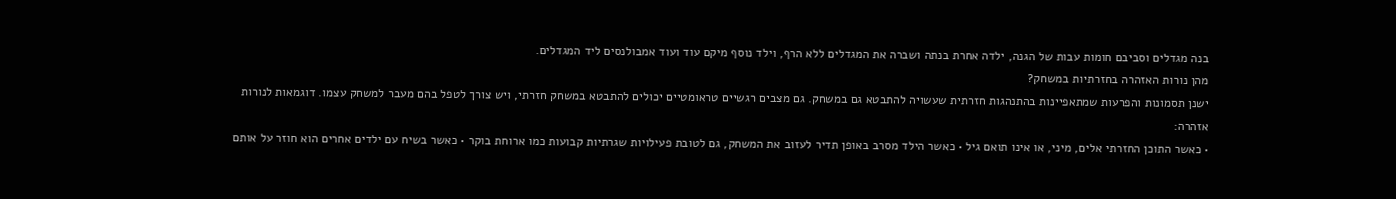בנה מגדלים וסביבם חומות עבות של הגנה, ילדה אחרת בנתה ושברה את המגדלים ללא הרף, וילד נוסף מיקם עוד ועוד אמבולנסים ליד המגדלים.
מהן נורות האזהרה בחזרתיות במשחק?
ישנן תסמונות והפרעות שמתאפיינות בהתנהגות חזרתית שעשויה להתבטא גם במשחק. גם מצבים רגשיים טראומטיים יכולים להתבטא במשחק חזרתי, ויש צורך לטפל בהם מעבר למשחק עצמו. דוגמאות לנורות אזהרה:
• כאשר התוכן החזרתי אלים, מיני, או אינו תואם גיל • כאשר הילד מסרב באופן תדיר לעזוב את המשחק, גם לטובת פעילויות שגרתיות קבועות כמו ארוחת בוקר • כאשר בשיח עם ילדים אחרים הוא חוזר על אותם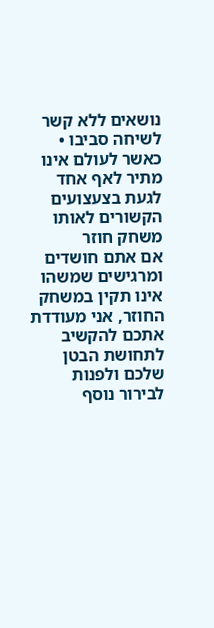נושאים ללא קשר לשיחה סביבו • כאשר לעולם אינו מתיר לאף אחד לגעת בצעצועים הקשורים לאותו משחק חוזר
אם אתם חושדים ומרגישים שמשהו אינו תקין במשחק החוזר, אני מעודדת אתכם להקשיב לתחושת הבטן שלכם ולפנות לבירור נוסף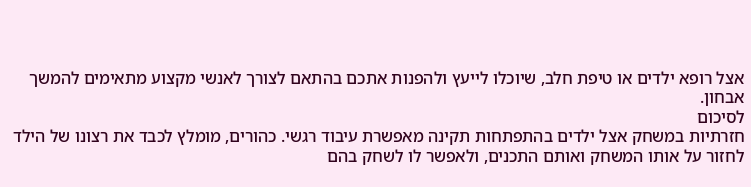אצל רופא ילדים או טיפת חלב, שיוכלו לייעץ ולהפנות אתכם בהתאם לצורך לאנשי מקצוע מתאימים להמשך אבחון.
לסיכום
חזרתיות במשחק אצל ילדים בהתפתחות תקינה מאפשרת עיבוד רגשי. כהורים, מומלץ לכבד את רצונו של הילד לחזור על אותו המשחק ואותם התכנים, ולאפשר לו לשחק בהם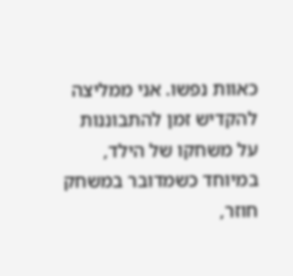כאוות נפשו. אני ממליצה להקדיש זמן להתבוננות על משחקו של הילד, במיוחד כשמדובר במשחק חוזר,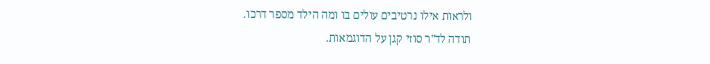ולראות אילו נרטיבים עולים בו ומה הילד מספר דרכו.
תודה לד"ר סוזי קגן על הדוגמאות.